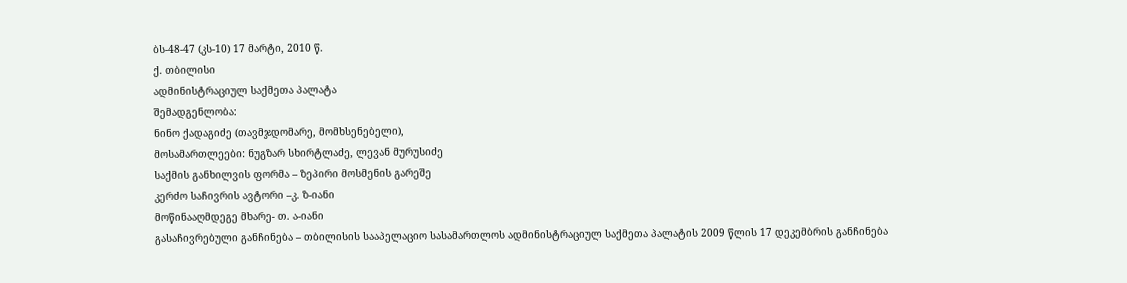ბს-48-47 (კს-10) 17 მარტი, 2010 წ.
ქ. თბილისი
ადმინისტრაციულ საქმეთა პალატა
შემადგენლობა:
ნინო ქადაგიძე (თავმჯდომარე, მომხსენებელი),
მოსამართლეები: ნუგზარ სხირტლაძე, ლევან მურუსიძე
საქმის განხილვის ფორმა – ზეპირი მოსმენის გარეშე
კერძო საჩივრის ავტორი –კ. ზ-იანი
მოწინააღმდეგე მხარე- თ. ა-იანი
გასაჩივრებული განჩინება – თბილისის სააპელაციო სასამართლოს ადმინისტრაციულ საქმეთა პალატის 2009 წლის 17 დეკემბრის განჩინება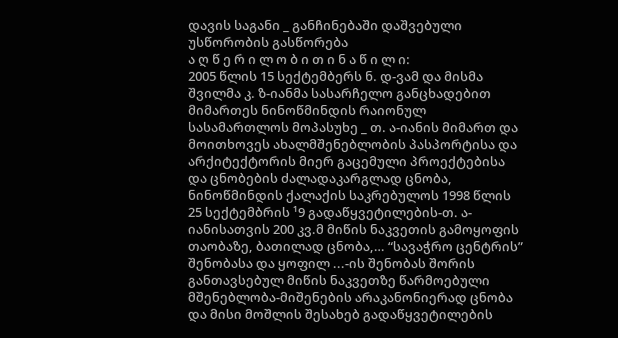დავის საგანი _ განჩინებაში დაშვებული უსწორობის გასწორება
ა ღ წ ე რ ი ლ ო ბ ი თ ი ნ ა წ ი ლ ი:
2005 წლის 15 სექტემბერს ნ. დ-ვამ და მისმა შვილმა კ. ზ-იანმა სასარჩელო განცხადებით მიმართეს ნინოწმინდის რაიონულ სასამართლოს მოპასუხე _ თ. ა-იანის მიმართ და მოითხოვეს ახალმშენებლობის პასპორტისა და არქიტექტორის მიერ გაცემული პროექტებისა და ცნობების ძალადაკარგლად ცნობა, ნინოწმინდის ქალაქის საკრებულოს 1998 წლის 25 სექტემბრის ¹9 გადაწყვეტილების-თ. ა-იანისათვის 200 კვ.მ მიწის ნაკვეთის გამოყოფის თაობაზე, ბათილად ცნობა,… “სავაჭრო ცენტრის” შენობასა და ყოფილ ...-ის შენობას შორის განთავსებულ მიწის ნაკვეთზე წარმოებული მშენებლობა-მიშენების არაკანონიერად ცნობა და მისი მოშლის შესახებ გადაწყვეტილების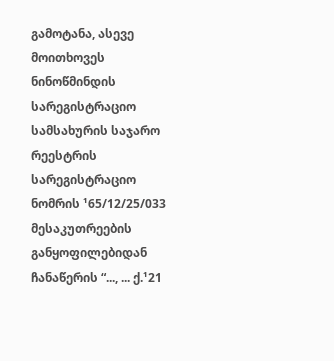გამოტანა, ასევე მოითხოვეს ნინოწმინდის სარეგისტრაციო სამსახურის საჯარო რეესტრის სარეგისტრაციო ნომრის ¹65/12/25/033 მესაკუთრეების განყოფილებიდან ჩანაწერის “..., ... ქ.¹21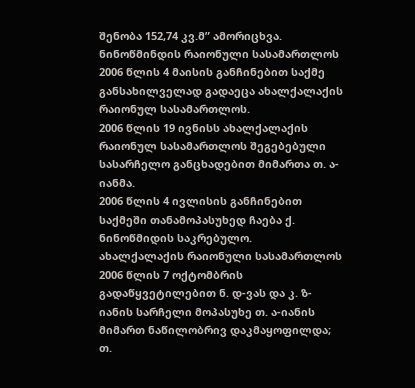შენობა 152,74 კვ.მ” ამორიცხვა.
ნინოწმინდის რაიონული სასამართლოს 2006 წლის 4 მაისის განჩინებით საქმე განსახილველად გადაეცა ახალქალაქის რაიონულ სასამართლოს.
2006 წლის 19 ივნისს ახალქალაქის რაიონულ სასამართლოს შეგებებული სასარჩელო განცხადებით მიმართა თ. ა-იანმა.
2006 წლის 4 ივლისის განჩინებით საქმეში თანამოპასუხედ ჩაება ქ. ნინოწმიდის საკრებულო.
ახალქალაქის რაიონული სასამართლოს 2006 წლის 7 ოქტომბრის გადაწყვეტილებით ნ. დ-ვას და კ. ზ-იანის სარჩელი მოპასუხე თ. ა-იანის მიმართ ნაწილობრივ დაკმაყოფილდა; თ.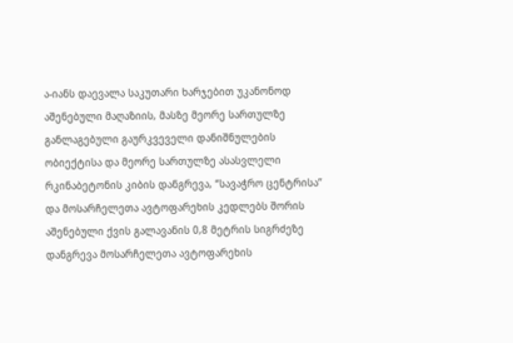ა-იანს დაევალა საკუთარი ხარჯებით უკანონოდ აშენებული მაღაზიის, მასზე მეორე სართულზე განლაგებული გაურკვეველი დანიშნულების ობიექტისა და მეორე სართულზე ასასვლელი რკინაბეტონის კიბის დანგრევა, “სავაჭრო ცენტრისა” და მოსარჩელეთა ავტოფარეხის კედლებს შორის აშენებული ქვის გალავანის 0,8 მეტრის სიგრძეზე დანგრევა მოსარჩელეთა ავტოფარეხის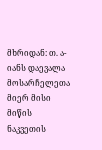მხრიდან: თ. ა-იანს დაევალა მოსარჩელეთა მიერ მისი მიწის ნაკვეთის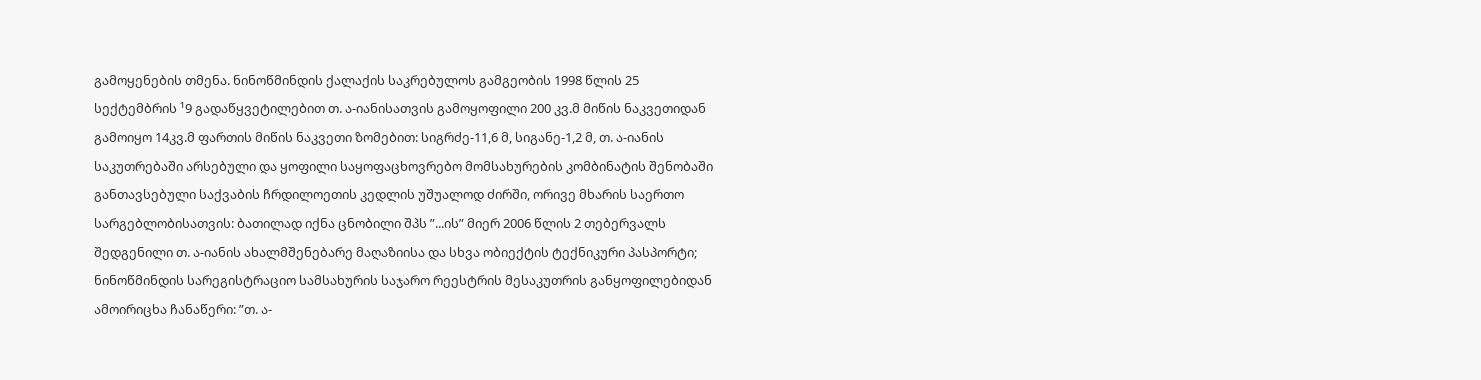გამოყენების თმენა. ნინოწმინდის ქალაქის საკრებულოს გამგეობის 1998 წლის 25 სექტემბრის ¹9 გადაწყვეტილებით თ. ა-იანისათვის გამოყოფილი 200 კვ.მ მიწის ნაკვეთიდან გამოიყო 14კვ.მ ფართის მიწის ნაკვეთი ზომებით: სიგრძე-11,6 მ, სიგანე-1,2 მ, თ. ა-იანის საკუთრებაში არსებული და ყოფილი საყოფაცხოვრებო მომსახურების კომბინატის შენობაში განთავსებული საქვაბის ჩრდილოეთის კედლის უშუალოდ ძირში, ორივე მხარის საერთო სარგებლობისათვის: ბათილად იქნა ცნობილი შპს ”...ის” მიერ 2006 წლის 2 თებერვალს შედგენილი თ. ა-იანის ახალმშენებარე მაღაზიისა და სხვა ობიექტის ტექნიკური პასპორტი; ნინოწმინდის სარეგისტრაციო სამსახურის საჯარო რეესტრის მესაკუთრის განყოფილებიდან ამოირიცხა ჩანაწერი: ”თ. ა-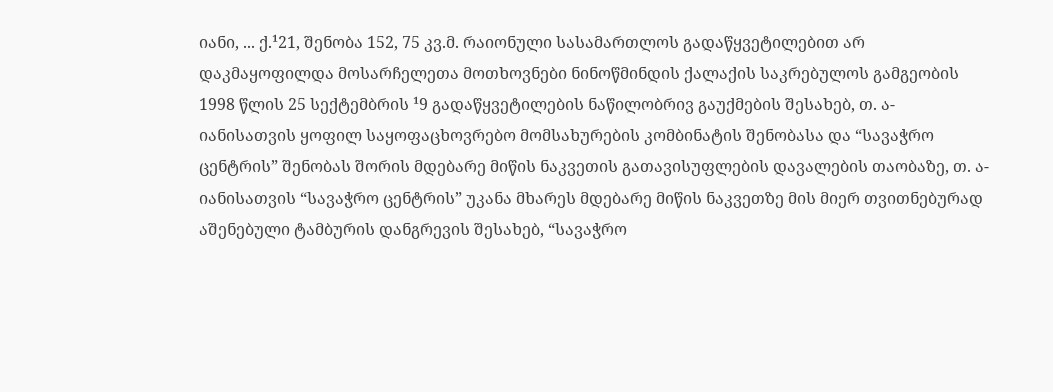იანი, ... ქ.¹21, შენობა 152, 75 კვ.მ. რაიონული სასამართლოს გადაწყვეტილებით არ დაკმაყოფილდა მოსარჩელეთა მოთხოვნები ნინოწმინდის ქალაქის საკრებულოს გამგეობის 1998 წლის 25 სექტემბრის ¹9 გადაწყვეტილების ნაწილობრივ გაუქმების შესახებ, თ. ა-იანისათვის ყოფილ საყოფაცხოვრებო მომსახურების კომბინატის შენობასა და “სავაჭრო ცენტრის” შენობას შორის მდებარე მიწის ნაკვეთის გათავისუფლების დავალების თაობაზე, თ. ა-იანისათვის “სავაჭრო ცენტრის” უკანა მხარეს მდებარე მიწის ნაკვეთზე მის მიერ თვითნებურად აშენებული ტამბურის დანგრევის შესახებ, “სავაჭრო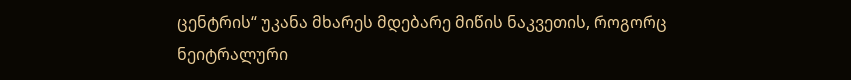ცენტრის“ უკანა მხარეს მდებარე მიწის ნაკვეთის, როგორც ნეიტრალური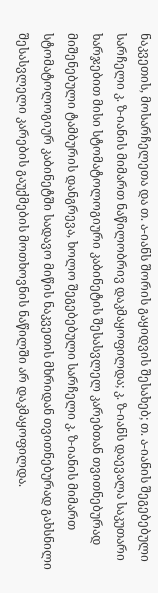ნაკვეთის, მოსარჩელეთა და თ. ა-იანს შორის გაყიდვის შესახებ; თ. ა-იანის შეგებებული სარჩელი კ. ზ-იანის მიმართ ნაწილობრივ დაკმაყოფილდა; კ. ზ-იანს დაევალა საკუთარი ხარჯებით მისი სტომატოლოგიური კაბინეტის შესასვლელ კარებთან თვითნებურად მიშენებული ტამბურის დანგრევა, ხოლო შეგებებული სარჩელი კ. ზ-იანის მიმართ სტომატოლოგიურ კაბინეტში სადავო მიწის ნაკვეთის მხრიდან თვითნებურად გახსნილი შესასვლელი კარების გაუქმების მოთხოვნის ნაწილში არ დაკმაყოფილდა.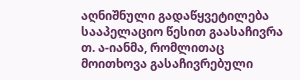აღნიშნული გადაწყვეტილება სააპელაციო წესით გაასაჩივრა თ. ა-იანმა, რომლითაც მოითხოვა გასაჩივრებული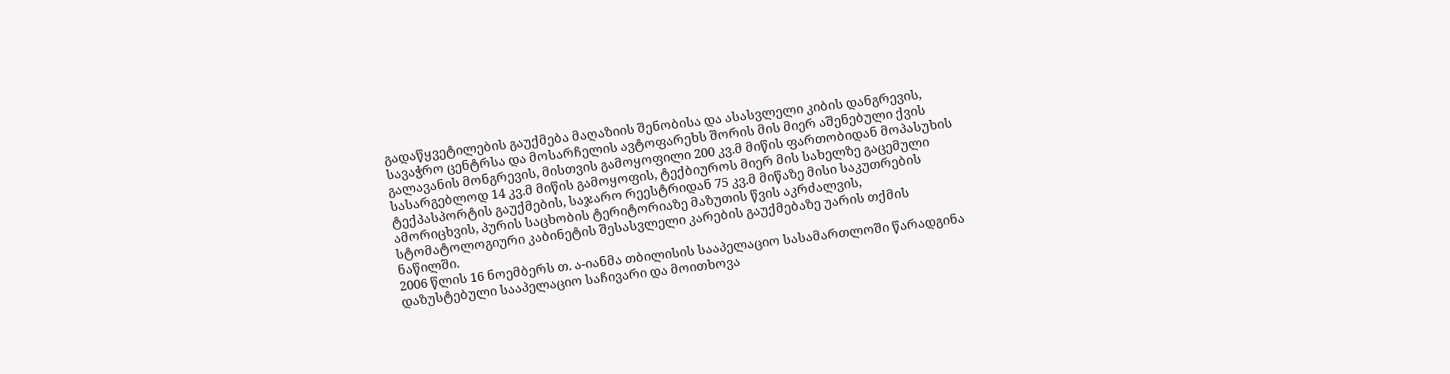გადაწყვეტილების გაუქმება მაღაზიის შენობისა და ასასვლელი კიბის დანგრევის, სავაჭრო ცენტრსა და მოსარჩელის ავტოფარეხს შორის მის მიერ აშენებული ქვის გალავანის მონგრევის, მისთვის გამოყოფილი 200 კვ.მ მიწის ფართობიდან მოპასუხის სასარგებლოდ 14 კვ.მ მიწის გამოყოფის, ტექბიუროს მიერ მის სახელზე გაცემული ტექპასპორტის გაუქმების, საჯარო რეესტრიდან 75 კვ.მ მიწაზე მისი საკუთრების ამორიცხვის, პურის საცხობის ტერიტორიაზე მაზუთის წვის აკრძალვის, სტომატოლოგიური კაბინეტის შესასვლელი კარების გაუქმებაზე უარის თქმის ნაწილში.
2006 წლის 16 ნოემბერს თ. ა-იანმა თბილისის სააპელაციო სასამართლოში წარადგინა დაზუსტებული სააპელაციო საჩივარი და მოითხოვა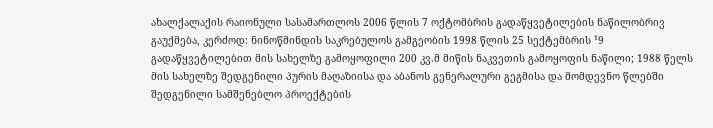ახალქალაქის რაიონული სასამართლოს 2006 წლის 7 ოქტომბრის გადაწყვეტილების ნაწილობრივ გაუქმება, კერძოდ: ნინოწმინდის საკრებულოს გამგეობის 1998 წლის 25 სექტემბრის ¹9 გადაწყვეტილებით მის სახელზე გამოყოფილი 200 კვ.მ მიწის ნაკვეთის გამოყოფის ნაწილი; 1988 წელს მის სახელზე შედგენილი პურის მაღაზიისა და აბანოს გენერალური გეგმისა და მომდევნო წლებში შედგენილი სამშენებლო პროექტების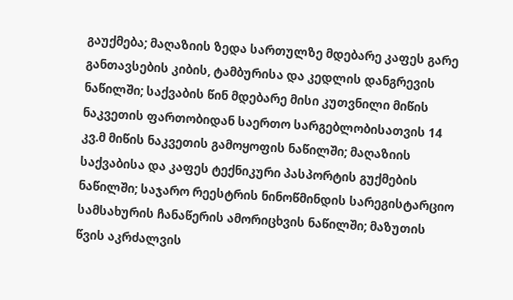გაუქმება; მაღაზიის ზედა სართულზე მდებარე კაფეს გარე განთავსების კიბის, ტამბურისა და კედლის დანგრევის ნაწილში; საქვაბის წინ მდებარე მისი კუთვნილი მიწის ნაკვეთის ფართობიდან საერთო სარგებლობისათვის 14 კვ.მ მიწის ნაკვეთის გამოყოფის ნაწილში; მაღაზიის საქვაბისა და კაფეს ტექნიკური პასპორტის გუქმების ნაწილში; საჯარო რეესტრის ნინოწმინდის სარეგისტარციო სამსახურის ჩანაწერის ამორიცხვის ნაწილში; მაზუთის წვის აკრძალვის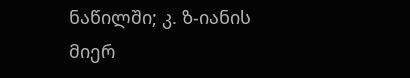ნაწილში; კ. ზ-იანის მიერ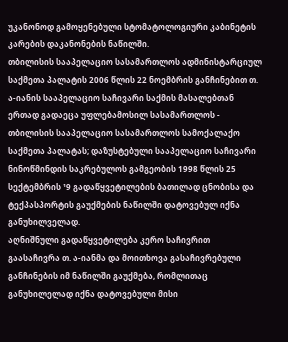უკანონოდ გამოყენებული სტომატოლოგიური კაბინეტის კარების დაკანონების ნაწილში.
თბილისის სააპელაციო სასამართლოს ადმინისტარციულ საქმეთა პალატის 2006 წლის 22 ნოემბრის განჩინებით თ. ა-იანის სააპელაციო საჩივარი საქმის მასალებთან ერთად გადაეცა უფლებამოსილ სასამართლოს - თბილისის სააპელაციო სასამართლოს სამოქალაქო საქმეთა პალატას; დაზუსტებული სააპელაციო საჩივარი ნინოწმინდის საკრებულოს გამგეობის 1998 წლის 25 სექტემბრის ¹9 გადაწყვეტილების ბათილად ცნობისა და ტექპასპორტის გაუქმების ნაწილში დატოვებულ იქნა განუხილველად.
აღნიშნული გადაწყვეტილება კერო საჩივრით გაასაჩივრა თ. ა-იანმა და მოითხოვა გასაჩივრებული განჩინების იმ ნაწილში გაუქმება, რომლითაც განუხილელად იქნა დატოვებული მისი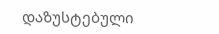დაზუსტებული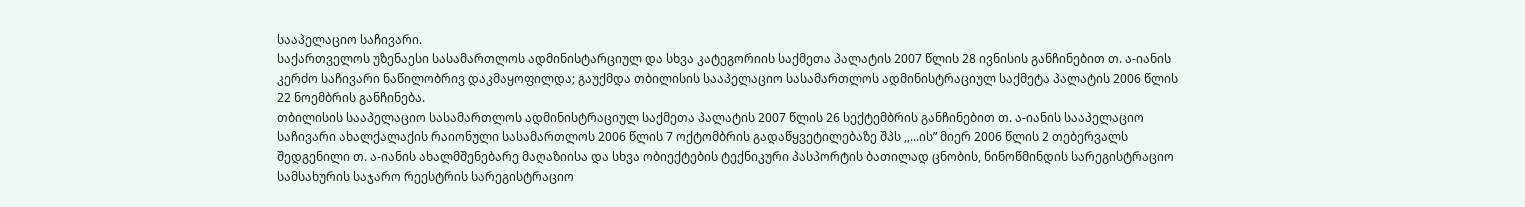სააპელაციო საჩივარი.
საქართველოს უზენაესი სასამართლოს ადმინისტარციულ და სხვა კატეგორიის საქმეთა პალატის 2007 წლის 28 ივნისის განჩინებით თ. ა-იანის კერძო საჩივარი ნაწილობრივ დაკმაყოფილდა; გაუქმდა თბილისის სააპელაციო სასამართლოს ადმინისტრაციულ საქმეტა პალატის 2006 წლის 22 ნოემბრის განჩინება.
თბილისის სააპელაციო სასამართლოს ადმინისტრაციულ საქმეთა პალატის 2007 წლის 26 სექტემბრის განჩინებით თ. ა-იანის სააპელაციო საჩივარი ახალქალაქის რაიონული სასამართლოს 2006 წლის 7 ოქტომბრის გადაწყვეტილებაზე შპს ,,...ის” მიერ 2006 წლის 2 თებერვალს შედგენილი თ. ა-იანის ახალმშენებარე მაღაზიისა და სხვა ობიექტების ტექნიკური პასპორტის ბათილად ცნობის, ნინოწმინდის სარეგისტრაციო სამსახურის საჯარო რეესტრის სარეგისტრაციო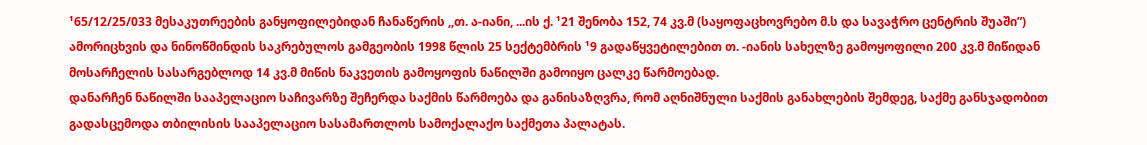¹65/12/25/033 მესაკუთრეების განყოფილებიდან ჩანაწერის ,,თ. ა-იანი, ...ის ქ. ¹21 შენობა 152, 74 კვ.მ (საყოფაცხოვრებო მ.ს და სავაჭრო ცენტრის შუაში”) ამორიცხვის და ნინოწმინდის საკრებულოს გამგეობის 1998 წლის 25 სექტემბრის ¹9 გადაწყვეტილებით თ. -იანის სახელზე გამოყოფილი 200 კვ.მ მიწიდან მოსარჩელის სასარგებლოდ 14 კვ.მ მიწის ნაკვეთის გამოყოფის ნაწილში გამოიყო ცალკე წარმოებად.
დანარჩენ ნაწილში სააპელაციო საჩივარზე შეჩერდა საქმის წარმოება და განისაზღვრა, რომ აღნიშნული საქმის განახლების შემდეგ, საქმე განსჯადობით გადასცემოდა თბილისის სააპელაციო სასამართლოს სამოქალაქო საქმეთა პალატას.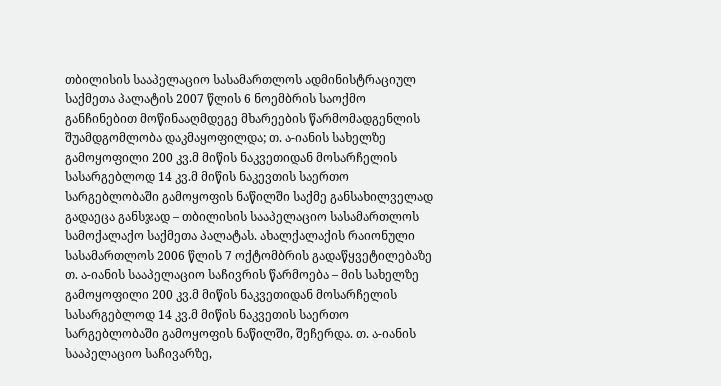თბილისის სააპელაციო სასამართლოს ადმინისტრაციულ საქმეთა პალატის 2007 წლის 6 ნოემბრის საოქმო განჩინებით მოწინააღმდეგე მხარეების წარმომადგენლის შუამდგომლობა დაკმაყოფილდა; თ. ა-იანის სახელზე გამოყოფილი 200 კვ.მ მიწის ნაკვეთიდან მოსარჩელის სასარგებლოდ 14 კვ.მ მიწის ნაკევთის საერთო სარგებლობაში გამოყოფის ნაწილში საქმე განსახილველად გადაეცა განსჯად – თბილისის სააპელაციო სასამართლოს სამოქალაქო საქმეთა პალატას. ახალქალაქის რაიონული სასამართლოს 2006 წლის 7 ოქტომბრის გადაწყვეტილებაზე თ. ა-იანის სააპელაციო საჩივრის წარმოება – მის სახელზე გამოყოფილი 200 კვ.მ მიწის ნაკვეთიდან მოსარჩელის სასარგებლოდ 14 კვ.მ მიწის ნაკვეთის საერთო სარგებლობაში გამოყოფის ნაწილში, შეჩერდა. თ. ა-იანის სააპელაციო საჩივარზე,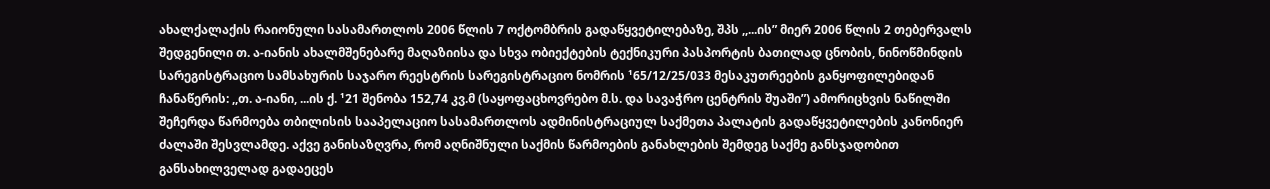ახალქალაქის რაიონული სასამართლოს 2006 წლის 7 ოქტომბრის გადაწყვეტილებაზე, შპს ,,...ის” მიერ 2006 წლის 2 თებერვალს შედგენილი თ. ა-იანის ახალმშენებარე მაღაზიისა და სხვა ობიექტების ტექნიკური პასპორტის ბათილად ცნობის, ნინოწმინდის სარეგისტრაციო სამსახურის საჯარო რეესტრის სარეგისტრაციო ნომრის ¹65/12/25/033 მესაკუთრეების განყოფილებიდან ჩანაწერის: ,,თ. ა-იანი, ...ის ქ. ¹21 შენობა 152,74 კვ.მ (საყოფაცხოვრებო მ.ს. და სავაჭრო ცენტრის შუაში”) ამორიცხვის ნაწილში შეჩერდა წარმოება თბილისის სააპელაციო სასამართლოს ადმინისტრაციულ საქმეთა პალატის გადაწყვეტილების კანონიერ ძალაში შესვლამდე. აქვე განისაზღვრა, რომ აღნიშნული საქმის წარმოების განახლების შემდეგ საქმე განსჯადობით განსახილველად გადაეცეს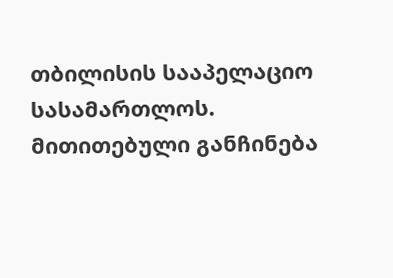თბილისის სააპელაციო სასამართლოს.
მითითებული განჩინება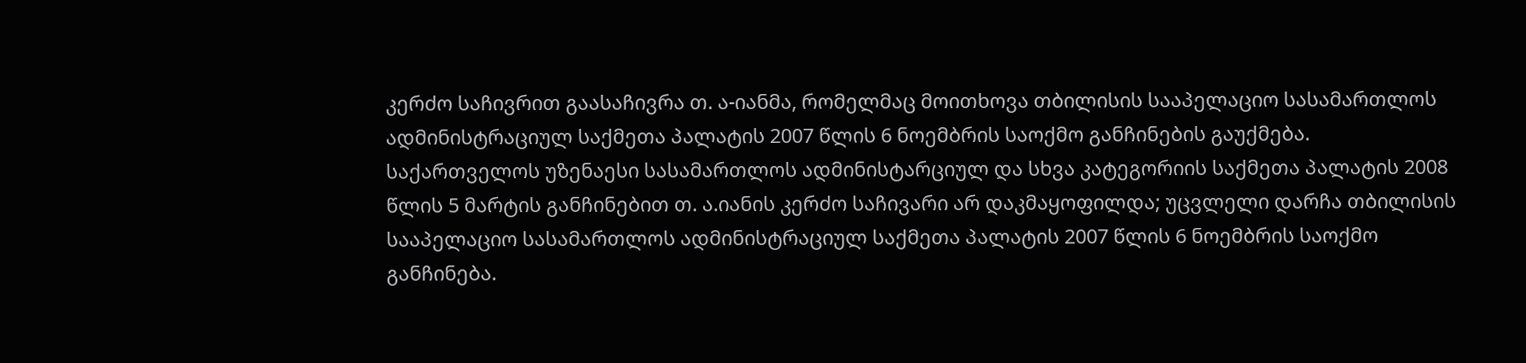კერძო საჩივრით გაასაჩივრა თ. ა-იანმა, რომელმაც მოითხოვა თბილისის სააპელაციო სასამართლოს ადმინისტრაციულ საქმეთა პალატის 2007 წლის 6 ნოემბრის საოქმო განჩინების გაუქმება.
საქართველოს უზენაესი სასამართლოს ადმინისტარციულ და სხვა კატეგორიის საქმეთა პალატის 2008 წლის 5 მარტის განჩინებით თ. ა.იანის კერძო საჩივარი არ დაკმაყოფილდა; უცვლელი დარჩა თბილისის სააპელაციო სასამართლოს ადმინისტრაციულ საქმეთა პალატის 2007 წლის 6 ნოემბრის საოქმო განჩინება.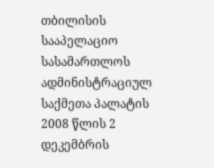თბილისის სააპელაციო სასამართლოს ადმინისტრაციულ საქმეთა პალატის 2008 წლის 2 დეკემბრის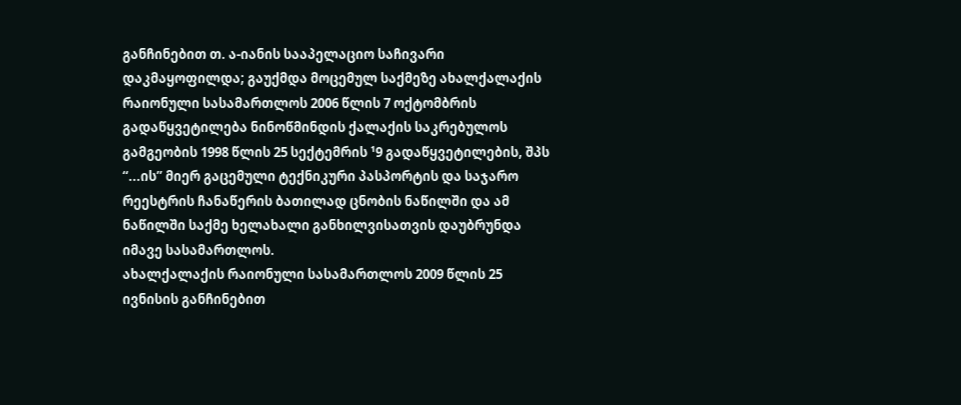განჩინებით თ. ა-იანის სააპელაციო საჩივარი დაკმაყოფილდა; გაუქმდა მოცემულ საქმეზე ახალქალაქის რაიონული სასამართლოს 2006 წლის 7 ოქტომბრის გადაწყვეტილება ნინოწმინდის ქალაქის საკრებულოს გამგეობის 1998 წლის 25 სექტემრის ¹9 გადაწყვეტილების, შპს “...ის” მიერ გაცემული ტექნიკური პასპორტის და საჯარო რეესტრის ჩანაწერის ბათილად ცნობის ნაწილში და ამ ნაწილში საქმე ხელახალი განხილვისათვის დაუბრუნდა იმავე სასამართლოს.
ახალქალაქის რაიონული სასამართლოს 2009 წლის 25 ივნისის განჩინებით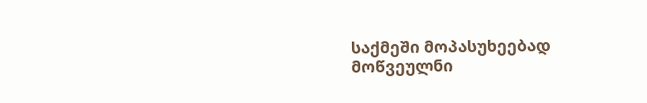საქმეში მოპასუხეებად მოწვეულნი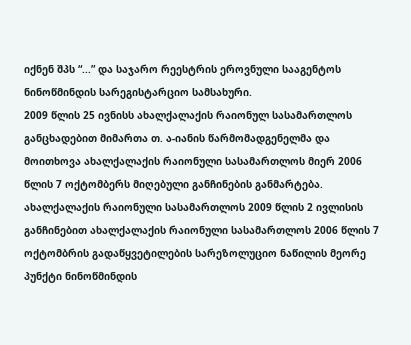იქნენ შპს “...” და საჯარო რეესტრის ეროვნული სააგენტოს ნინოწმინდის სარეგისტარციო სამსახური.
2009 წლის 25 ივნისს ახალქალაქის რაიონულ სასამართლოს განცხადებით მიმართა თ. ა-იანის წარმომადგენელმა და მოითხოვა ახალქალაქის რაიონული სასამართლოს მიერ 2006 წლის 7 ოქტომბერს მიღებული განჩინების განმარტება.
ახალქალაქის რაიონული სასამართლოს 2009 წლის 2 ივლისის განჩინებით ახალქალაქის რაიონული სასამართლოს 2006 წლის 7 ოქტომბრის გადაწყვეტილების სარეზოლუციო ნაწილის მეორე პუნქტი ნინოწმინდის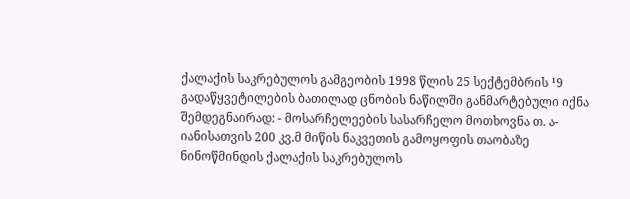ქალაქის საკრებულოს გამგეობის 1998 წლის 25 სექტემბრის ¹9 გადაწყვეტილების ბათილად ცნობის ნაწილში განმარტებული იქნა შემდეგნაირად: - მოსარჩელეების სასარჩელო მოთხოვნა თ. ა-იანისათვის 200 კვ.მ მიწის ნაკვეთის გამოყოფის თაობაზე ნინოწმინდის ქალაქის საკრებულოს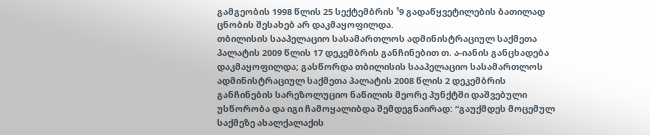გამგეობის 1998 წლის 25 სექტემბრის ¹9 გადაწყვეტილების ბათილად ცნობის შესახებ არ დაკმაყოფილდა.
თბილისის სააპელაციო სასამართლოს ადმინისტრაციულ საქმეთა პალატის 2009 წლის 17 დეკემბრის განჩინებით თ. ა-იანის განცხადება დაკმაყოფილდა; გასწორდა თბილისის სააპელაციო სასამართლოს ადმინისტრაციულ საქმეთა პალატის 2008 წლის 2 დეკემბრის განჩინების სარეზოლუციო ნაწილის მეორე პუნქტში დაშვებული უსწორობა და იგი ჩამოყალიბდა შემდეგნაირად: “გაუქმდეს მოცემულ საქმეზე ახალქალაქის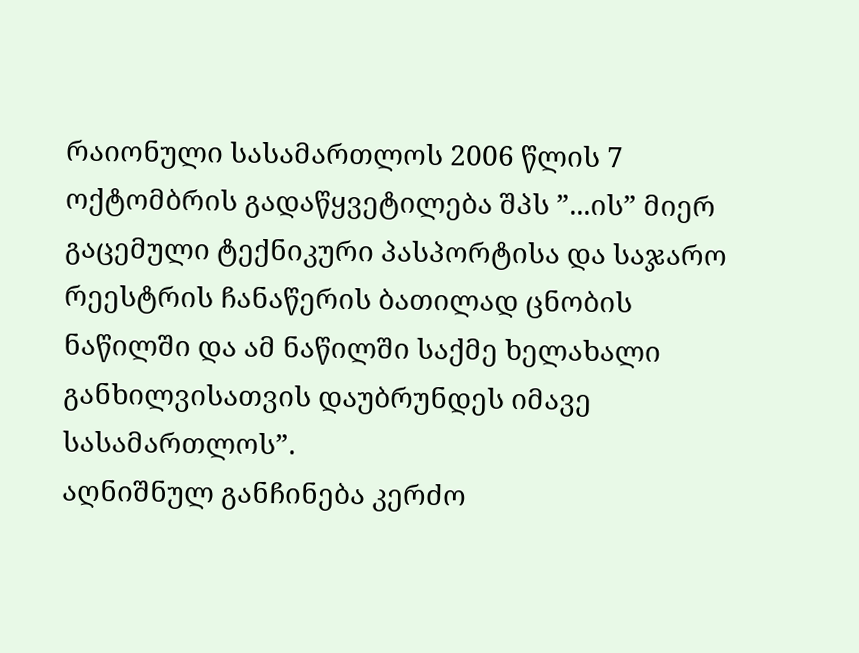რაიონული სასამართლოს 2006 წლის 7 ოქტომბრის გადაწყვეტილება შპს ”...ის” მიერ გაცემული ტექნიკური პასპორტისა და საჯარო რეესტრის ჩანაწერის ბათილად ცნობის ნაწილში და ამ ნაწილში საქმე ხელახალი განხილვისათვის დაუბრუნდეს იმავე სასამართლოს”.
აღნიშნულ განჩინება კერძო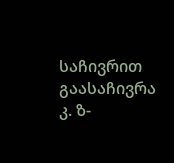საჩივრით გაასაჩივრა კ. ზ-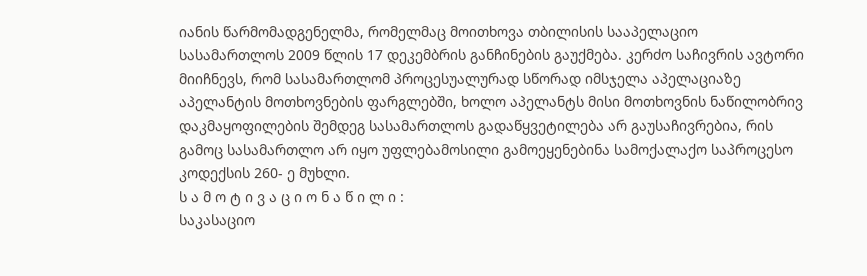იანის წარმომადგენელმა, რომელმაც მოითხოვა თბილისის სააპელაციო სასამართლოს 2009 წლის 17 დეკემბრის განჩინების გაუქმება. კერძო საჩივრის ავტორი მიიჩნევს, რომ სასამართლომ პროცესუალურად სწორად იმსჯელა აპელაციაზე აპელანტის მოთხოვნების ფარგლებში, ხოლო აპელანტს მისი მოთხოვნის ნაწილობრივ დაკმაყოფილების შემდეგ სასამართლოს გადაწყვეტილება არ გაუსაჩივრებია, რის გამოც სასამართლო არ იყო უფლებამოსილი გამოეყენებინა სამოქალაქო საპროცესო კოდექსის 260- ე მუხლი.
ს ა მ ო ტ ი ვ ა ც ი ო ნ ა წ ი ლ ი :
საკასაციო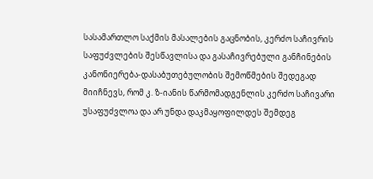სასამართლო საქმის მასალების გაცნობის, კერძო საჩივრის საფუძვლების შესწავლისა და გასაჩივრებული განჩინების კანონიერება-დასაბუთებულობის შემოწმების შედეგად მიიჩნევს, რომ კ. ზ-იანის წარმომადგენლის კერძო საჩივარი უსაფუძვლოა და არ უნდა დაკმაყოფილდეს შემდეგ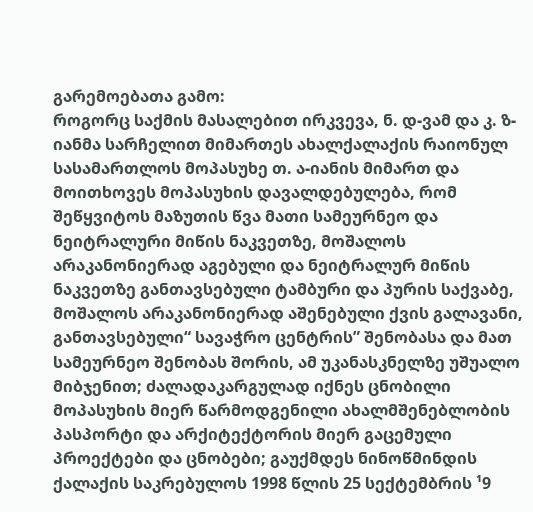გარემოებათა გამო:
როგორც საქმის მასალებით ირკვევა, ნ. დ-ვამ და კ. ზ-იანმა სარჩელით მიმართეს ახალქალაქის რაიონულ სასამართლოს მოპასუხე თ. ა-იანის მიმართ და მოითხოვეს მოპასუხის დავალდებულება, რომ შეწყვიტოს მაზუთის წვა მათი სამეურნეო და ნეიტრალური მიწის ნაკვეთზე, მოშალოს არაკანონიერად აგებული და ნეიტრალურ მიწის ნაკვეთზე განთავსებული ტამბური და პურის საქვაბე, მოშალოს არაკანონიერად აშენებული ქვის გალავანი, განთავსებული“ სავაჭრო ცენტრის” შენობასა და მათ სამეურნეო შენობას შორის, ამ უკანასკნელზე უშუალო მიბჯენით; ძალადაკარგულად იქნეს ცნობილი მოპასუხის მიერ წარმოდგენილი ახალმშენებლობის პასპორტი და არქიტექტორის მიერ გაცემული პროექტები და ცნობები; გაუქმდეს ნინოწმინდის ქალაქის საკრებულოს 1998 წლის 25 სექტემბრის ¹9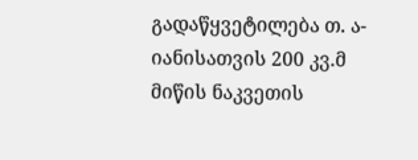გადაწყვეტილება თ. ა-იანისათვის 200 კვ.მ მიწის ნაკვეთის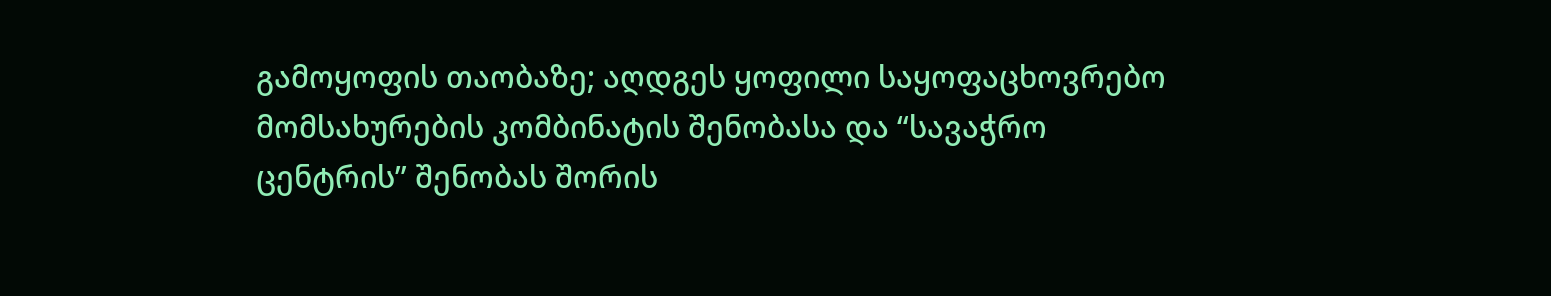გამოყოფის თაობაზე; აღდგეს ყოფილი საყოფაცხოვრებო მომსახურების კომბინატის შენობასა და “სავაჭრო ცენტრის” შენობას შორის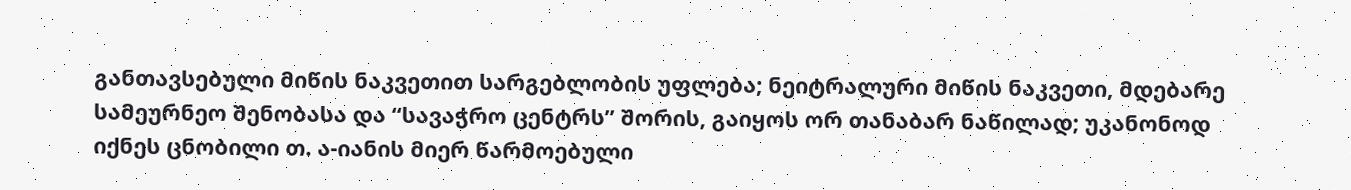განთავსებული მიწის ნაკვეთით სარგებლობის უფლება; ნეიტრალური მიწის ნაკვეთი, მდებარე სამეურნეო შენობასა და “სავაჭრო ცენტრს” შორის, გაიყოს ორ თანაბარ ნაწილად; უკანონოდ იქნეს ცნობილი თ. ა-იანის მიერ წარმოებული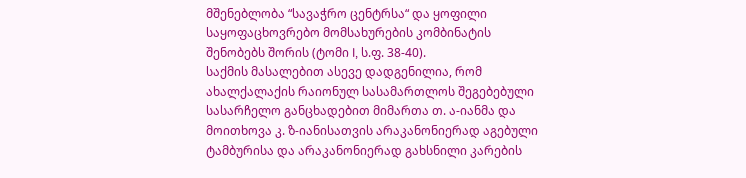მშენებლობა “სავაჭრო ცენტრსა“ და ყოფილი საყოფაცხოვრებო მომსახურების კომბინატის შენობებს შორის (ტომი I, ს.ფ. 38-40).
საქმის მასალებით ასევე დადგენილია, რომ ახალქალაქის რაიონულ სასამართლოს შეგებებული სასარჩელო განცხადებით მიმართა თ. ა-იანმა და მოითხოვა კ. ზ-იანისათვის არაკანონიერად აგებული ტამბურისა და არაკანონიერად გახსნილი კარების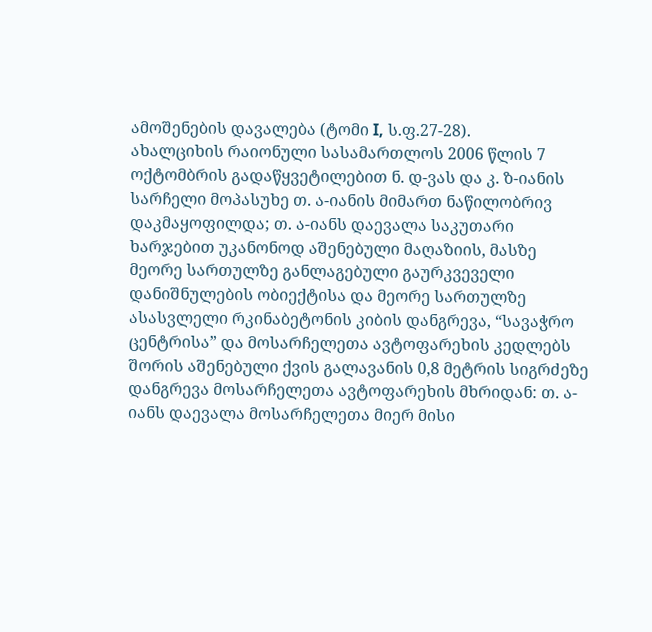ამოშენების დავალება (ტომი I, ს.ფ.27-28).
ახალციხის რაიონული სასამართლოს 2006 წლის 7 ოქტომბრის გადაწყვეტილებით ნ. დ-ვას და კ. ზ-იანის სარჩელი მოპასუხე თ. ა-იანის მიმართ ნაწილობრივ დაკმაყოფილდა; თ. ა-იანს დაევალა საკუთარი ხარჯებით უკანონოდ აშენებული მაღაზიის, მასზე მეორე სართულზე განლაგებული გაურკვეველი დანიშნულების ობიექტისა და მეორე სართულზე ასასვლელი რკინაბეტონის კიბის დანგრევა, “სავაჭრო ცენტრისა” და მოსარჩელეთა ავტოფარეხის კედლებს შორის აშენებული ქვის გალავანის 0,8 მეტრის სიგრძეზე დანგრევა მოსარჩელეთა ავტოფარეხის მხრიდან: თ. ა-იანს დაევალა მოსარჩელეთა მიერ მისი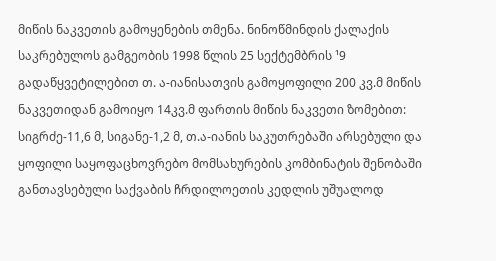მიწის ნაკვეთის გამოყენების თმენა. ნინოწმინდის ქალაქის საკრებულოს გამგეობის 1998 წლის 25 სექტემბრის ¹9 გადაწყვეტილებით თ. ა-იანისათვის გამოყოფილი 200 კვ.მ მიწის ნაკვეთიდან გამოიყო 14კვ.მ ფართის მიწის ნაკვეთი ზომებით: სიგრძე-11,6 მ, სიგანე-1,2 მ, თ.ა-იანის საკუთრებაში არსებული და ყოფილი საყოფაცხოვრებო მომსახურების კომბინატის შენობაში განთავსებული საქვაბის ჩრდილოეთის კედლის უშუალოდ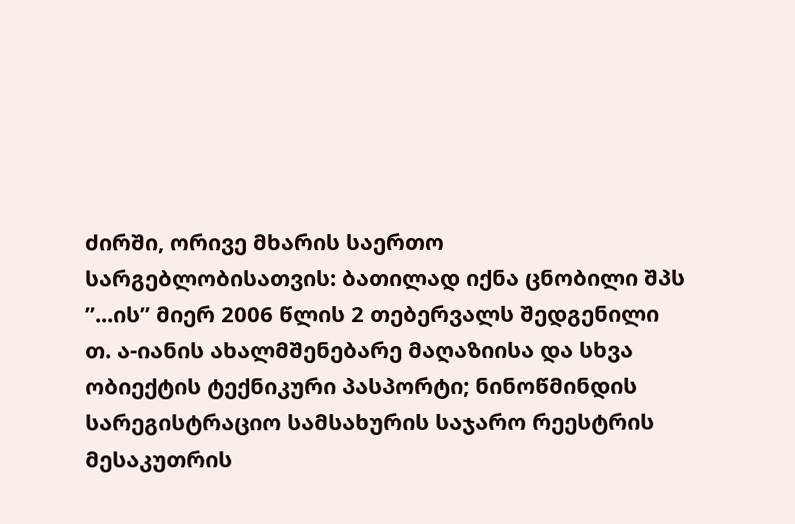ძირში, ორივე მხარის საერთო სარგებლობისათვის: ბათილად იქნა ცნობილი შპს ”...ის” მიერ 2006 წლის 2 თებერვალს შედგენილი თ. ა-იანის ახალმშენებარე მაღაზიისა და სხვა ობიექტის ტექნიკური პასპორტი; ნინოწმინდის სარეგისტრაციო სამსახურის საჯარო რეესტრის მესაკუთრის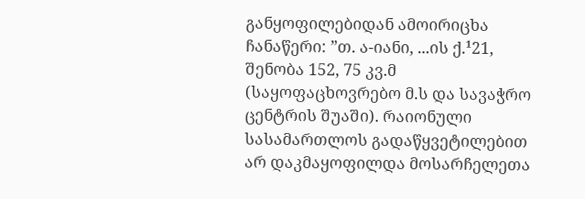განყოფილებიდან ამოირიცხა ჩანაწერი: ”თ. ა-იანი, ...ის ქ.¹21, შენობა 152, 75 კვ.მ (საყოფაცხოვრებო მ.ს და სავაჭრო ცენტრის შუაში). რაიონული სასამართლოს გადაწყვეტილებით არ დაკმაყოფილდა მოსარჩელეთა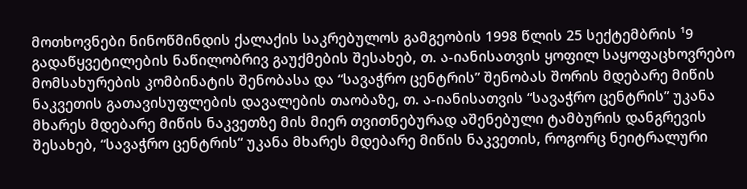მოთხოვნები ნინოწმინდის ქალაქის საკრებულოს გამგეობის 1998 წლის 25 სექტემბრის ¹9 გადაწყვეტილების ნაწილობრივ გაუქმების შესახებ, თ. ა-იანისათვის ყოფილ საყოფაცხოვრებო მომსახურების კომბინატის შენობასა და “სავაჭრო ცენტრის” შენობას შორის მდებარე მიწის ნაკვეთის გათავისუფლების დავალების თაობაზე, თ. ა-იანისათვის “სავაჭრო ცენტრის” უკანა მხარეს მდებარე მიწის ნაკვეთზე მის მიერ თვითნებურად აშენებული ტამბურის დანგრევის შესახებ, “სავაჭრო ცენტრის“ უკანა მხარეს მდებარე მიწის ნაკვეთის, როგორც ნეიტრალური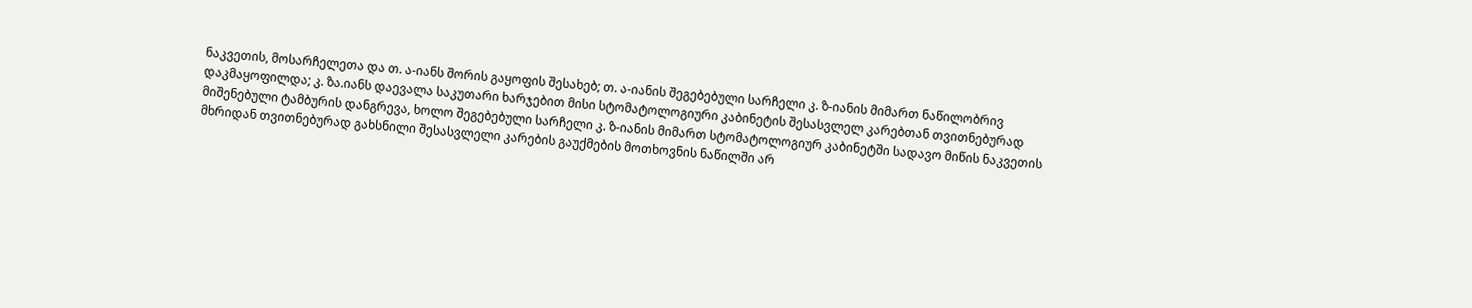ნაკვეთის, მოსარჩელეთა და თ. ა-იანს შორის გაყოფის შესახებ; თ. ა-იანის შეგებებული სარჩელი კ. ზ-იანის მიმართ ნაწილობრივ დაკმაყოფილდა; კ. ზა.იანს დაევალა საკუთარი ხარჯებით მისი სტომატოლოგიური კაბინეტის შესასვლელ კარებთან თვითნებურად მიშენებული ტამბურის დანგრევა, ხოლო შეგებებული სარჩელი კ. ზ-იანის მიმართ სტომატოლოგიურ კაბინეტში სადავო მიწის ნაკვეთის მხრიდან თვითნებურად გახსნილი შესასვლელი კარების გაუქმების მოთხოვნის ნაწილში არ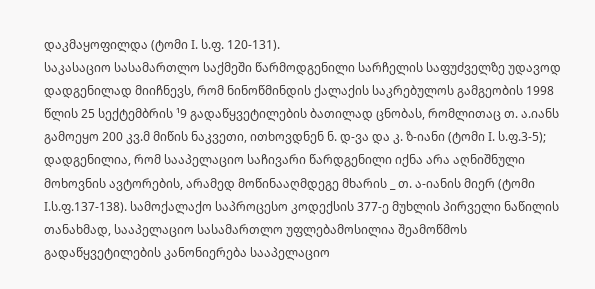დაკმაყოფილდა (ტომი I. ს.ფ. 120-131).
საკასაციო სასამართლო საქმეში წარმოდგენილი სარჩელის საფუძველზე უდავოდ დადგენილად მიიჩნევს, რომ ნინოწმინდის ქალაქის საკრებულოს გამგეობის 1998 წლის 25 სექტემბრის ¹9 გადაწყვეტილების ბათილად ცნობას, რომლითაც თ. ა.იანს გამოეყო 200 კვ.მ მიწის ნაკვეთი, ითხოვდნენ ნ. დ-ვა და კ. ზ-იანი (ტომი I. ს.ფ.3-5); დადგენილია, რომ სააპელაციო საჩივარი წარდგენილი იქნა არა აღნიშნული მოხოვნის ავტორების, არამედ მოწინააღმდეგე მხარის _ თ. ა-იანის მიერ (ტომი I.ს.ფ.137-138). სამოქალაქო საპროცესო კოდექსის 377-ე მუხლის პირველი ნაწილის თანახმად, სააპელაციო სასამართლო უფლებამოსილია შეამოწმოს გადაწყვეტილების კანონიერება სააპელაციო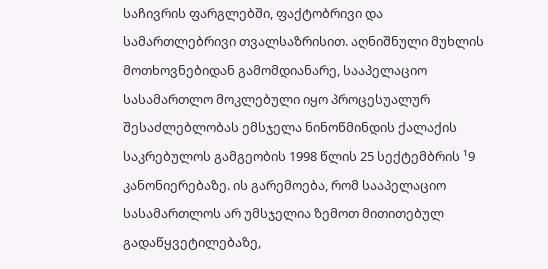საჩივრის ფარგლებში, ფაქტობრივი და სამართლებრივი თვალსაზრისით. აღნიშნული მუხლის მოთხოვნებიდან გამომდიანარე, სააპელაციო სასამართლო მოკლებული იყო პროცესუალურ შესაძლებლობას ემსჯელა ნინოწმინდის ქალაქის საკრებულოს გამგეობის 1998 წლის 25 სექტემბრის ¹9 კანონიერებაზე. ის გარემოება, რომ სააპელაციო სასამართლოს არ უმსჯელია ზემოთ მითითებულ გადაწყვეტილებაზე,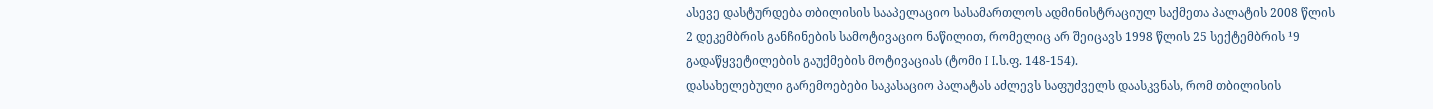ასევე დასტურდება თბილისის სააპელაციო სასამართლოს ადმინისტრაციულ საქმეთა პალატის 2008 წლის 2 დეკემბრის განჩინების სამოტივაციო ნაწილით, რომელიც არ შეიცავს 1998 წლის 25 სექტემბრის ¹9 გადაწყვეტილების გაუქმების მოტივაციას (ტომი I I.ს.ფ. 148-154).
დასახელებული გარემოებები საკასაციო პალატას აძლევს საფუძველს დაასკვნას, რომ თბილისის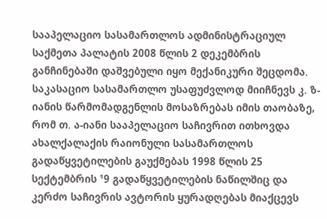სააპელაციო სასამართლოს ადმინისტრაციულ საქმეთა პალატის 2008 წლის 2 დეკემბრის განჩინებაში დაშვებული იყო მექანიკური შეცდომა.
საკასაციო სასამართლო უსაფუძვლოდ მიიჩნევს კ. ზ-იანის წარმომადგენლის მოსაზრებას იმის თაობაზე, რომ თ. ა-იანი სააპელაციო საჩივრით ითხოვდა ახალქალაქის რაიონული სასამართლოს გადაწყვეტილების გაუქმებას 1998 წლის 25 სექტემბრის ¹9 გადაწყვეტილების ნაწილშიც და კერძო საჩივრის ავტორის ყურადღებას მიაქცევს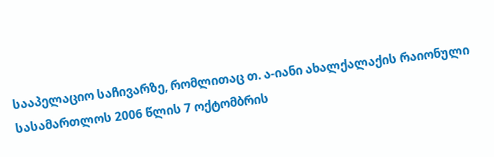სააპელაციო საჩივარზე, რომლითაც თ. ა-იანი ახალქალაქის რაიონული სასამართლოს 2006 წლის 7 ოქტომბრის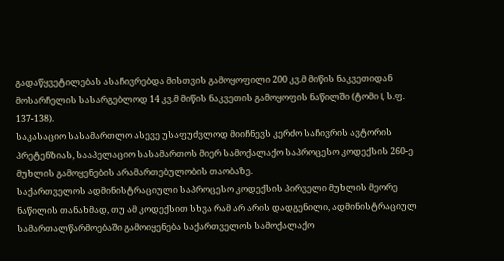გადაწყვეტილებას ასაჩივრებდა მისთვის გამოყოფილი 200 კვ.მ მიწის ნაკვეთიდან მოსარჩელის სასარგებლოდ 14 კვ.მ მიწის ნაკვეთის გამოყოფის ნაწილში (ტომი I, ს.ფ. 137-138).
საკასაციო სასამართლო ასევე უსაფუძვლოდ მიიჩნევს კერძო საჩივრის ავტორის პრეტენზიას, სააპელაციო სასამართოს მიერ სამოქალაქო საპროცესო კოდექსის 260-ე მუხლის გამოყენების არამართებულობის თაობაზე.
საქართველოს ადმინისტრაციული საპროცესო კოდექსის პირველი მუხლის მეორე ნაწილის თანახმად, თუ ამ კოდექსით სხვა რამ არ არის დადგენილი, ადმინისტრაციულ სამართალწარმოებაში გამოიყენება საქართველოს სამოქალაქო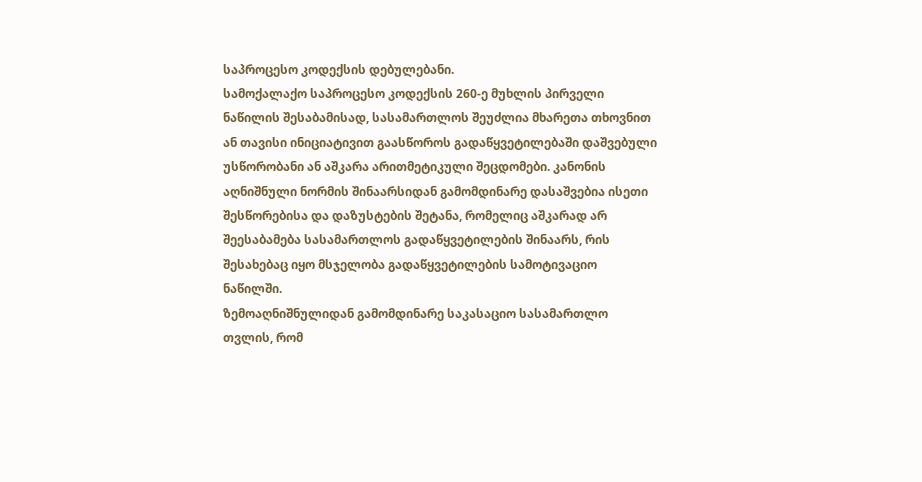საპროცესო კოდექსის დებულებანი.
სამოქალაქო საპროცესო კოდექსის 260-ე მუხლის პირველი ნაწილის შესაბამისად, სასამართლოს შეუძლია მხარეთა თხოვნით ან თავისი ინიციატივით გაასწოროს გადაწყვეტილებაში დაშვებული უსწორობანი ან აშკარა არითმეტიკული შეცდომები. კანონის აღნიშნული ნორმის შინაარსიდან გამომდინარე დასაშვებია ისეთი შესწორებისა და დაზუსტების შეტანა, რომელიც აშკარად არ შეესაბამება სასამართლოს გადაწყვეტილების შინაარს, რის შესახებაც იყო მსჯელობა გადაწყვეტილების სამოტივაციო ნაწილში.
ზემოაღნიშნულიდან გამომდინარე საკასაციო სასამართლო თვლის, რომ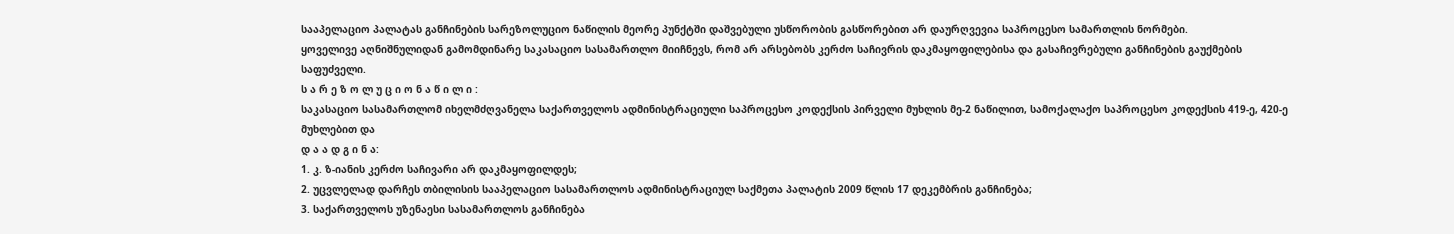სააპელაციო პალატას განჩინების სარეზოლუციო ნაწილის მეორე პუნქტში დაშვებული უსწორობის გასწორებით არ დაურღვევია საპროცესო სამართლის ნორმები.
ყოველივე აღნიშნულიდან გამომდინარე საკასაციო სასამართლო მიიჩნევს, რომ არ არსებობს კერძო საჩივრის დაკმაყოფილებისა და გასაჩივრებული განჩინების გაუქმების საფუძველი.
ს ა რ ე ზ ო ლ უ ც ი ო ნ ა წ ი ლ ი :
საკასაციო სასამართლომ იხელმძღვანელა საქართველოს ადმინისტრაციული საპროცესო კოდექსის პირველი მუხლის მე-2 ნაწილით, სამოქალაქო საპროცესო კოდექსის 419-ე, 420-ე მუხლებით და
დ ა ა დ გ ი ნ ა:
1. კ. ზ-იანის კერძო საჩივარი არ დაკმაყოფილდეს;
2. უცვლელად დარჩეს თბილისის სააპელაციო სასამართლოს ადმინისტრაციულ საქმეთა პალატის 2009 წლის 17 დეკემბრის განჩინება;
3. საქართველოს უზენაესი სასამართლოს განჩინება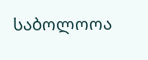საბოლოოა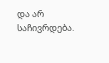და არ საჩივრდება.